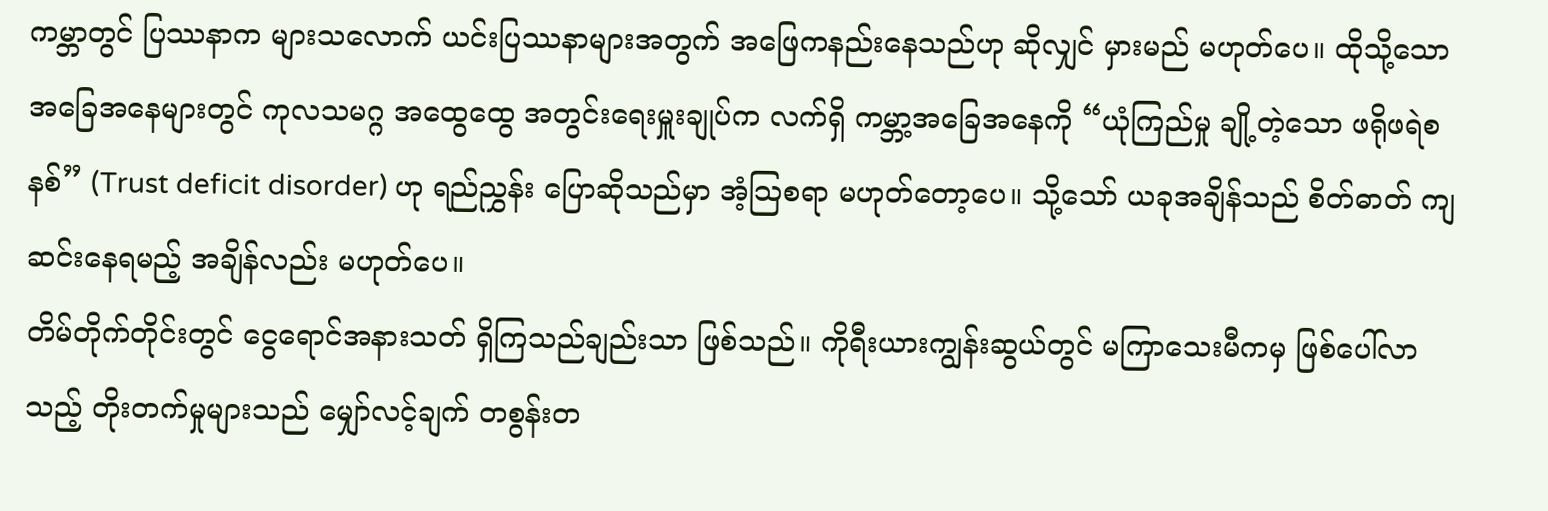ကမ္ဘာတွင် ပြဿနာက များသလောက် ယင်းပြဿနာများအတွက် အဖြေကနည်းနေသည်ဟု ဆိုလျှင် မှားမည် မဟုတ်ပေ။ ထိုသို့သော အခြေအနေများတွင် ကုလသမဂ္ဂ အထွေထွေ အတွင်းရေးမှူးချုပ်က လက်ရှိ ကမ္ဘာ့အခြေအနေကို “ယုံကြည်မှု ချို့တဲ့သော ဖရိုဖရဲစနစ်” (Trust deficit disorder) ဟု ရည်ညွှန်း ပြောဆိုသည်မှာ အံ့သြစရာ မဟုတ်တော့ပေ။ သို့သော် ယခုအချိန်သည် စိတ်ဓာတ် ကျဆင်းနေရမည့် အချိန်လည်း မဟုတ်ပေ။
တိမ်တိုက်တိုင်းတွင် ငွေရောင်အနားသတ် ရှိကြသည်ချည်းသာ ဖြစ်သည်။ ကိုရီးယားကျွန်းဆွယ်တွင် မကြာသေးမီကမှ ဖြစ်ပေါ်လာသည့် တိုးတက်မှုများသည် မျှော်လင့်ချက် တစွန်းတ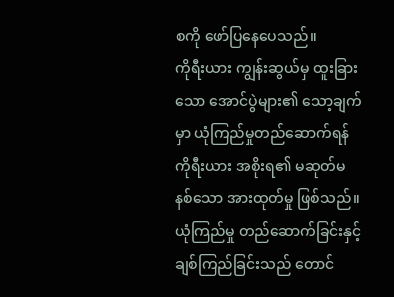စကို ဖော်ပြနေပေသည်။
ကိုရီးယား ကျွန်းဆွယ်မှ ထူးခြားသော အောင်ပွဲများ၏ သော့ချက်မှာ ယုံကြည်မှုတည်ဆောက်ရန် ကိုရီးယား အစိုးရ၏ မဆုတ်မနစ်သော အားထုတ်မှု ဖြစ်သည်။ ယုံကြည်မှု တည်ဆောက်ခြင်းနှင့် ချစ်ကြည်ခြင်းသည် တောင်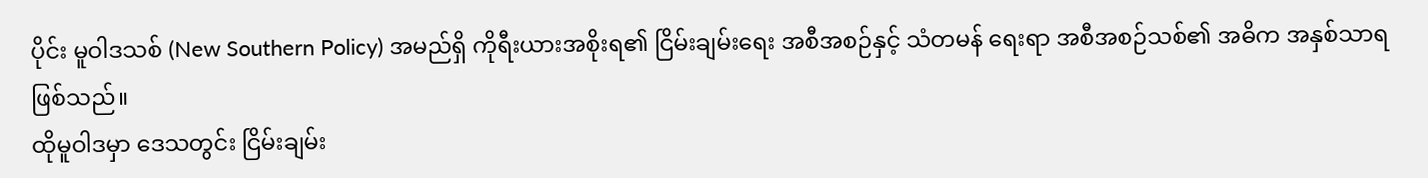ပိုင်း မူဝါဒသစ် (New Southern Policy) အမည်ရှိ ကိုရီးယားအစိုးရ၏ ငြိမ်းချမ်းရေး အစီအစဉ်နှင့် သံတမန် ရေးရာ အစီအစဉ်သစ်၏ အဓိက အနှစ်သာရဖြစ်သည်။
ထိုမူဝါဒမှာ ဒေသတွင်း ငြိမ်းချမ်း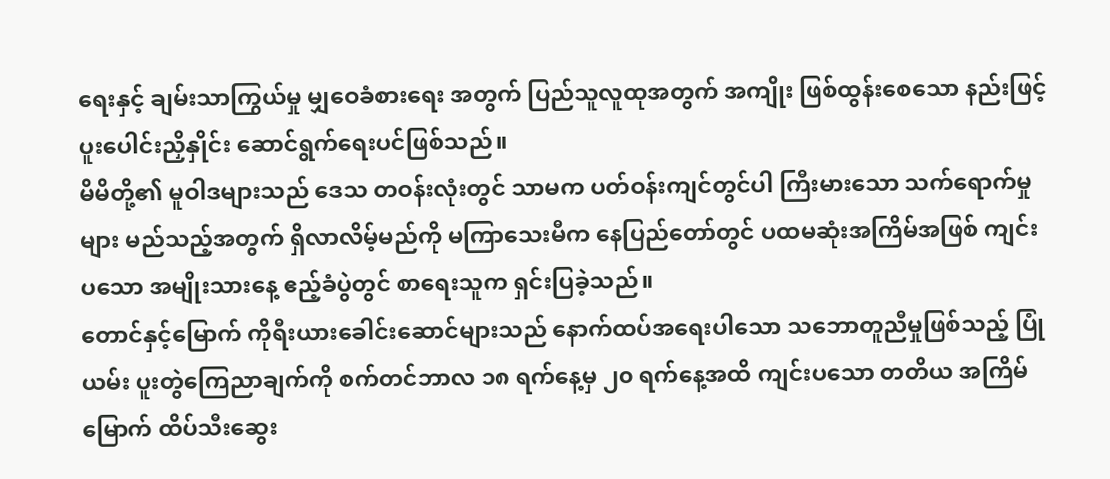ရေးနှင့် ချမ်းသာကြွယ်မှု မျှဝေခံစားရေး အတွက် ပြည်သူလူထုအတွက် အကျိုး ဖြစ်ထွန်းစေသော နည်းဖြင့် ပူးပေါင်းညှိနှိုင်း ဆောင်ရွက်ရေးပင်ဖြစ်သည်။
မိမိတို့၏ မူဝါဒများသည် ဒေသ တဝန်းလုံးတွင် သာမက ပတ်ဝန်းကျင်တွင်ပါ ကြီးမားသော သက်ရောက်မှုများ မည်သည့်အတွက် ရှိလာလိမ့်မည်ကို မကြာသေးမီက နေပြည်တော်တွင် ပထမဆုံးအကြိမ်အဖြစ် ကျင်းပသော အမျိုးသားနေ့ ဧည့်ခံပွဲတွင် စာရေးသူက ရှင်းပြခဲ့သည်။
တောင်နှင့်မြောက် ကိုရီးယားခေါင်းဆောင်များသည် နောက်ထပ်အရေးပါသော သဘောတူညီမှုဖြစ်သည့် ပြုံယမ်း ပူးတွဲကြေညာချက်ကို စက်တင်ဘာလ ၁၈ ရက်နေ့မှ ၂၀ ရက်နေ့အထိ ကျင်းပသော တတိယ အကြိမ်မြောက် ထိပ်သီးဆွေး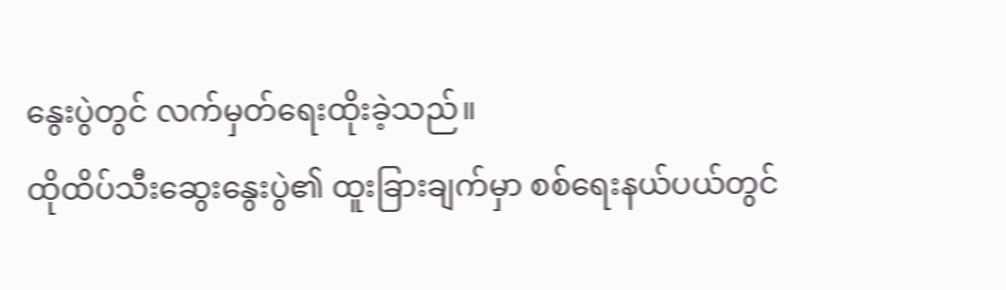နွေးပွဲတွင် လက်မှတ်ရေးထိုးခဲ့သည်။
ထိုထိပ်သီးဆွေးနွေးပွဲ၏ ထူးခြားချက်မှာ စစ်ရေးနယ်ပယ်တွင်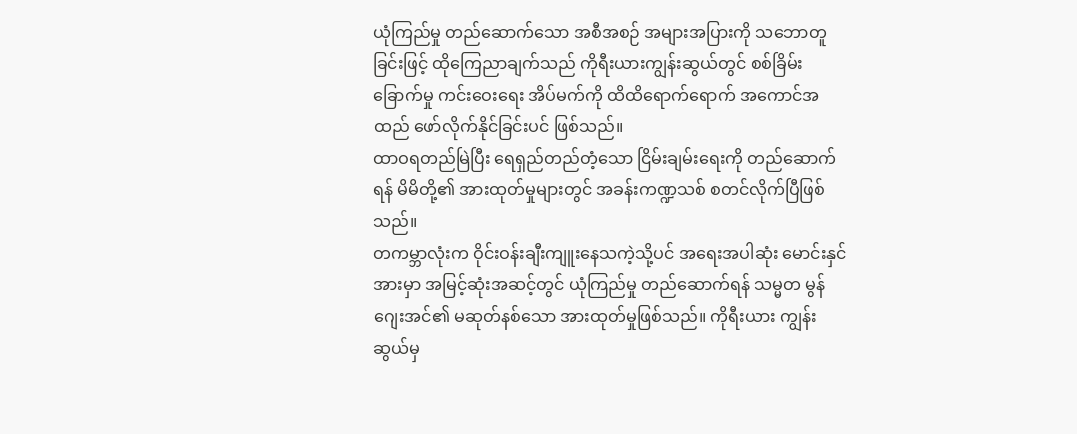ယုံကြည်မှု တည်ဆောက်သော အစီအစဉ် အများအပြားကို သဘောတူခြင်းဖြင့် ထိုကြေညာချက်သည် ကိုရီးယားကျွန်းဆွယ်တွင် စစ်ခြိမ်းခြောက်မှု ကင်းဝေးရေး အိပ်မက်ကို ထိထိရောက်ရောက် အကောင်အထည် ဖော်လိုက်နိုင်ခြင်းပင် ဖြစ်သည်။
ထာဝရတည်မြဲပြီး ရေရှည်တည်တံ့သော ငြိမ်းချမ်းရေးကို တည်ဆောက်ရန် မိမိတို့၏ အားထုတ်မှုများတွင် အခန်းကဏ္ဍသစ် စတင်လိုက်ပြီဖြစ်သည်။
တကမ္ဘာလုံးက ဝိုင်းဝန်းချီးကျူးနေသကဲ့သို့ပင် အရေးအပါဆုံး မောင်းနှင်အားမှာ အမြင့်ဆုံးအဆင့်တွင် ယုံကြည်မှု တည်ဆောက်ရန် သမ္မတ မွန်ဂျေးအင်၏ မဆုတ်နစ်သော အားထုတ်မှုဖြစ်သည်။ ကိုရီးယား ကျွန်းဆွယ်မှ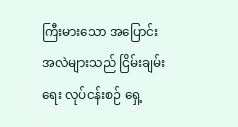ကြီးမားသော အပြောင်းအလဲများသည် ငြိမ်းချမ်းရေး လုပ်ငန်းစဉ် ရှေ့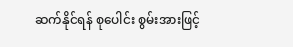ဆက်နိုင်ရန် စုပေါင်း စွမ်းအားဖြင့်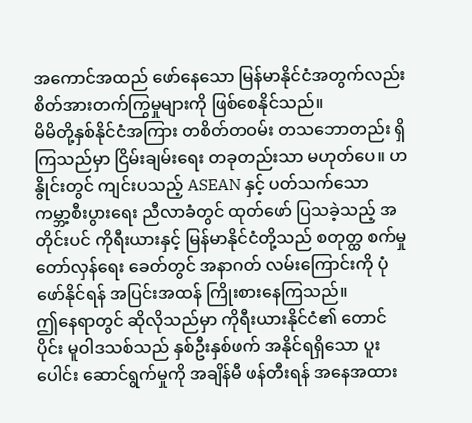အကောင်အထည် ဖော်နေသော မြန်မာနိုင်ငံအတွက်လည်း စိတ်အားတက်ကြွမှုများကို ဖြစ်စေနိုင်သည်။
မိမိတို့နှစ်နိုင်ငံအကြား တစိတ်တဝမ်း တသဘောတည်း ရှိကြသည်မှာ ငြိမ်းချမ်းရေး တခုတည်းသာ မဟုတ်ပေ။ ဟနွိုင်းတွင် ကျင်းပသည့် ASEAN နှင့် ပတ်သက်သော ကမ္ဘာ့စီးပွားရေး ညီလာခံတွင် ထုတ်ဖော် ပြသခဲ့သည့် အတိုင်းပင် ကိုရီးယားနှင့် မြန်မာနိုင်ငံတို့သည် စတုတ္ထ စက်မှုတော်လှန်ရေး ခေတ်တွင် အနာဂတ် လမ်းကြောင်းကို ပုံဖော်နိုင်ရန် အပြင်းအထန် ကြိုးစားနေကြသည်။
ဤနေရာတွင် ဆိုလိုသည်မှာ ကိုရီးယားနိုင်ငံ၏ တောင်ပိုင်း မူဝါဒသစ်သည် နှစ်ဦးနှစ်ဖက် အနိုင်ရရှိသော ပူးပေါင်း ဆောင်ရွက်မှုကို အချိန်မီ ဖန်တီးရန် အနေအထား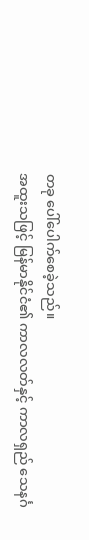တခု ပေါ်ပေါက်စေခဲ့သည်။
အထူးသဖြင့် မြန်မာနိုင်ငံ၏ ကာလလတ်နှင့် ကာလရှည် သေနင်္ဂ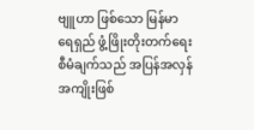ဗျူဟာ ဖြစ်သော မြန်မာ ရေရှည် ဖွံ့ဖြိုးတိုးတက်ရေး စီမံချက်သည် အပြန်အလှန် အကျိုးဖြစ်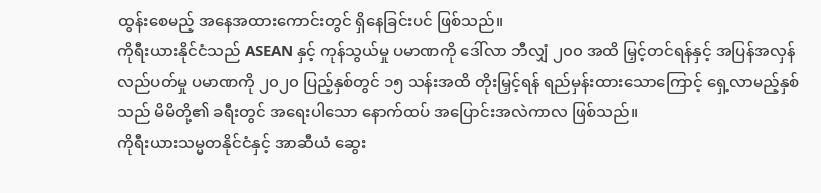ထွန်းစေမည့် အနေအထားကောင်းတွင် ရှိနေခြင်းပင် ဖြစ်သည်။
ကိုရီးယားနိုင်ငံသည် ASEAN နှင့် ကုန်သွယ်မှု ပမာဏကို ဒေါ်လာ ဘီလျှံ ၂၀၀ အထိ မြှင့်တင်ရန်နှင့် အပြန်အလှန် လည်ပတ်မှု ပမာဏကို ၂၀၂၀ ပြည့်နှစ်တွင် ၁၅ သန်းအထိ တိုးမြှင့်ရန် ရည်မှန်းထားသောကြောင့် ရှေ့လာမည့်နှစ်သည် မိမိတို့၏ ခရီးတွင် အရေးပါသော နောက်ထပ် အပြောင်းအလဲကာလ ဖြစ်သည်။
ကိုရီးယားသမ္မတနိုင်ငံနှင့် အာဆီယံ ဆွေး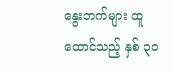နွေးဘက်များ ထူထောင်သည့် နှစ် ၃၀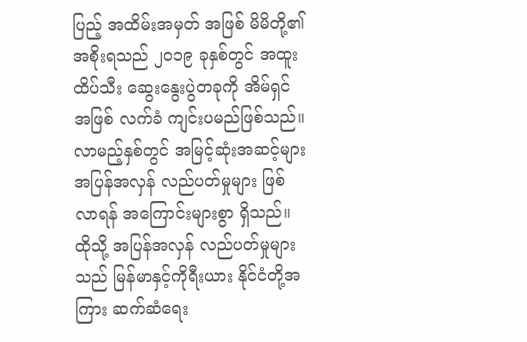ပြည့် အထိမ်းအမှတ် အဖြစ် မိမိတို့၏ အစိုးရသည် ၂၀၁၉ ခုနှစ်တွင် အထူးထိပ်သီး ဆွေးနွေးပွဲတခုကို အိမ်ရှင်အဖြစ် လက်ခံ ကျင်းပမည်ဖြစ်သည်။
လာမည့်နှစ်တွင် အမြင့်ဆုံးအဆင့်များ အပြန်အလှန် လည်ပတ်မှုများ ဖြစ်လာရန် အကြောင်းများစွာ ရှိသည်။ ထိုသို့ အပြန်အလှန် လည်ပတ်မှုများသည် မြန်မာနှင့်ကိုရီးယား နိုင်ငံတို့အကြား ဆက်ဆံရေး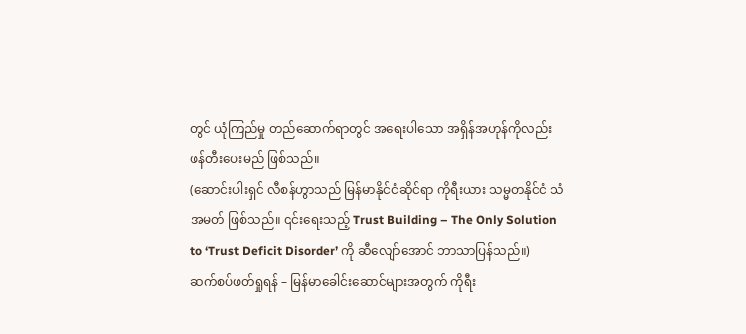တွင် ယုံကြည်မှု တည်ဆောက်ရာတွင် အရေးပါသော အရှိန်အဟုန်ကိုလည်း ဖန်တီးပေးမည် ဖြစ်သည်။
(ဆောင်းပါးရှင် လီစန်ဟွာသည် မြန်မာနိုင်ငံဆိုင်ရာ ကိုရီးယား သမ္မတနိုင်ငံ သံအမတ် ဖြစ်သည်။ ၎င်းရေးသည့် Trust Building – The Only Solution to ‘Trust Deficit Disorder’ ကို ဆီလျော်အောင် ဘာသာပြန်သည်။)
ဆက်စပ်ဖတ်ရှုရန် – မြန်မာခေါင်းဆောင်များအတွက် ကိုရီး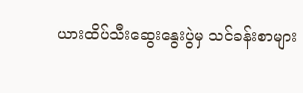ယားထိပ်သီးဆွေးနွေးပွဲမှ သင်ခန်းစာများ